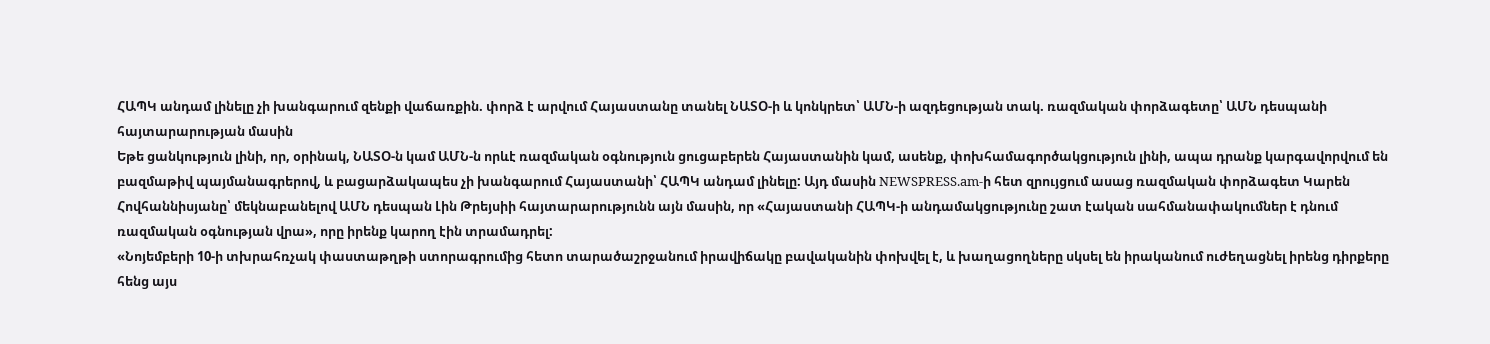ՀԱՊԿ անդամ լինելը չի խանգարում զենքի վաճառքին. փորձ է արվում Հայաստանը տանել ՆԱՏՕ-ի և կոնկրետ՝ ԱՄՆ-ի ազդեցության տակ. ռազմական փորձագետը՝ ԱՄՆ դեսպանի հայտարարության մասին
Եթե ցանկություն լինի, որ, օրինակ, ՆԱՏՕ-ն կամ ԱՄՆ-ն որևէ ռազմական օգնություն ցուցաբերեն Հայաստանին կամ, ասենք, փոխհամագործակցություն լինի, ապա դրանք կարգավորվում են բազմաթիվ պայմանագրերով, և բացարձակապես չի խանգարում Հայաստանի՝ ՀԱՊԿ անդամ լինելը: Այդ մասին NEWSPRESS.am-ի հետ զրույցում ասաց ռազմական փորձագետ Կարեն Հովհաննիսյանը՝ մեկնաբանելով ԱՄՆ դեսպան Լին Թրեյսիի հայտարարությունն այն մասին, որ «Հայաստանի ՀԱՊԿ-ի անդամակցությունը շատ էական սահմանափակումներ է դնում ռազմական օգնության վրա», որը իրենք կարող էին տրամադրել:
«Նոյեմբերի 10-ի տխրահռչակ փաստաթղթի ստորագրումից հետո տարածաշրջանում իրավիճակը բավականին փոխվել է, և խաղացողները սկսել են իրականում ուժեղացնել իրենց դիրքերը հենց այս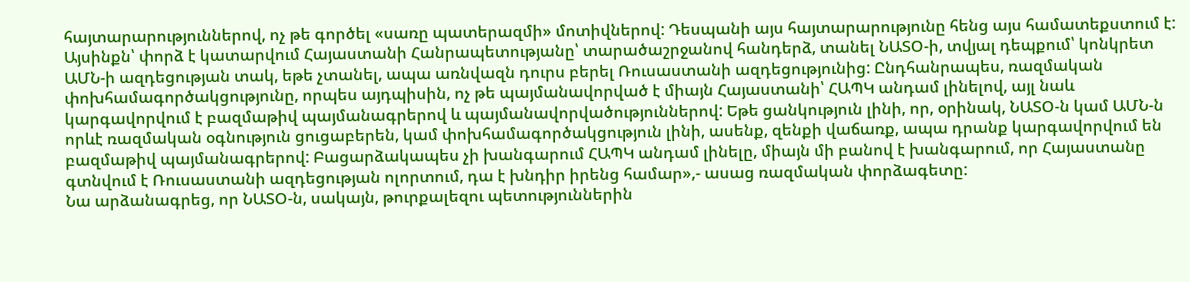հայտարարություններով, ոչ թե գործել «սառը պատերազմի» մոտիվներով: Դեսպանի այս հայտարարությունը հենց այս համատեքստում է: Այսինքն՝ փորձ է կատարվում Հայաստանի Հանրապետությանը՝ տարածաշրջանով հանդերձ, տանել ՆԱՏՕ-ի, տվյալ դեպքում՝ կոնկրետ ԱՄՆ-ի ազդեցության տակ, եթե չտանել, ապա առնվազն դուրս բերել Ռուսաստանի ազդեցությունից: Ընդհանրապես, ռազմական փոխհամագործակցությունը, որպես այդպիսին, ոչ թե պայմանավորված է միայն Հայաստանի՝ ՀԱՊԿ անդամ լինելով, այլ նաև կարգավորվում է բազմաթիվ պայմանագրերով և պայմանավորվածություններով: Եթե ցանկություն լինի, որ, օրինակ, ՆԱՏՕ-ն կամ ԱՄՆ-ն որևէ ռազմական օգնություն ցուցաբերեն, կամ փոխհամագործակցություն լինի, ասենք, զենքի վաճառք, ապա դրանք կարգավորվում են բազմաթիվ պայմանագրերով: Բացարձակապես չի խանգարում ՀԱՊԿ անդամ լինելը, միայն մի բանով է խանգարում, որ Հայաստանը գտնվում է Ռուսաստանի ազդեցության ոլորտում, դա է խնդիր իրենց համար»,- ասաց ռազմական փորձագետը:
Նա արձանագրեց, որ ՆԱՏՕ-ն, սակայն, թուրքալեզու պետություններին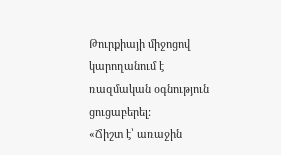Թուրքիայի միջոցով կարողանում է ռազմական օգնություն ցուցաբերել:
«Ճիշտ է՝ առաջին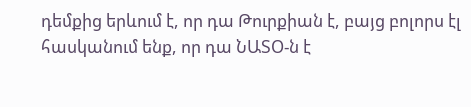դեմքից երևում է, որ դա Թուրքիան է, բայց բոլորս էլ հասկանում ենք, որ դա ՆԱՏՕ-ն է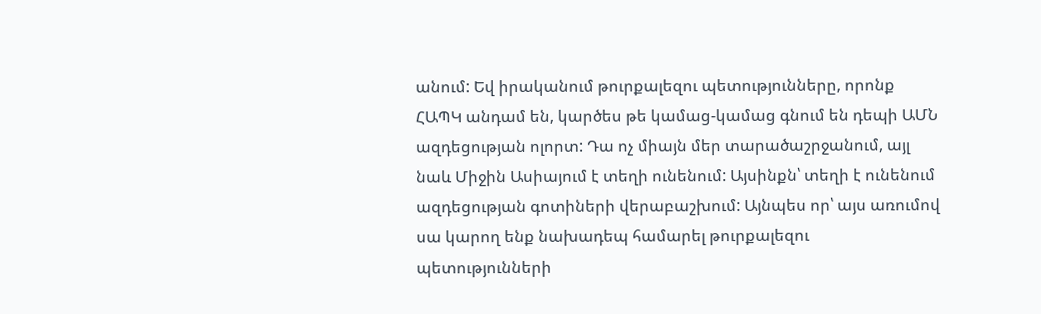անում: Եվ իրականում թուրքալեզու պետությունները, որոնք ՀԱՊԿ անդամ են, կարծես թե կամաց-կամաց գնում են դեպի ԱՄՆ ազդեցության ոլորտ: Դա ոչ միայն մեր տարածաշրջանում, այլ նաև Միջին Ասիայում է տեղի ունենում: Այսինքն՝ տեղի է ունենում ազդեցության գոտիների վերաբաշխում: Այնպես որ՝ այս առումով սա կարող ենք նախադեպ համարել թուրքալեզու պետությունների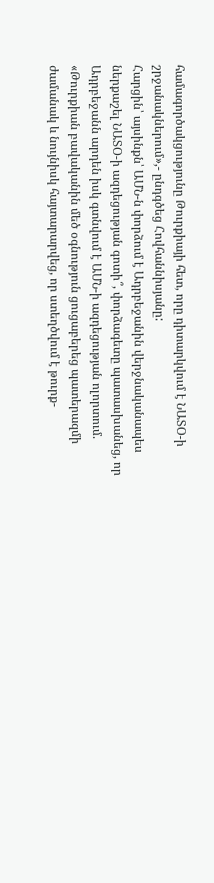համագործակցությունը Թուրքիայի հետ, որը դիտարկվում է ՆԱՏՕ-ի շրջանակներում»,- ընդգծեց Հովհաննիսյանը:
Հարցին՝ այսինքն՝ ԱՄՆ-ն փորձում է Ադրբեջանին վերջնականապես ներքաշել ՆԱՏՕ-ի ազդեցության գոտի՞, փորձագետը պատասխանեց, որ Ադրբեջանն արդեն իսկ գտնվում է ԱՄՆ-ի ազդեցության ոլորտում. «Թուրքիան բավականին մեծ օգնություն ցուցաբերեց պատերազմի ժամանակ և նույնիսկ հայտարարվեց, որ ստեղծվում է թուրք-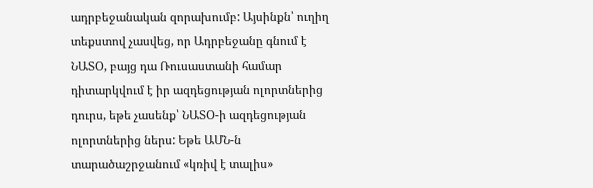ադրբեջանական զորախումբ: Այսինքն՝ ուղիղ տեքստով չասվեց, որ Ադրբեջանը գնում է ՆԱՏՕ, բայց դա Ռուսաստանի համար դիտարկվում է իր ազդեցության ոլորտներից դուրս, եթե չասենք՝ ՆԱՏՕ-ի ազդեցության ոլորտներից ներս: Եթե ԱՄՆ-ն տարածաշրջանում «կռիվ է տալիս»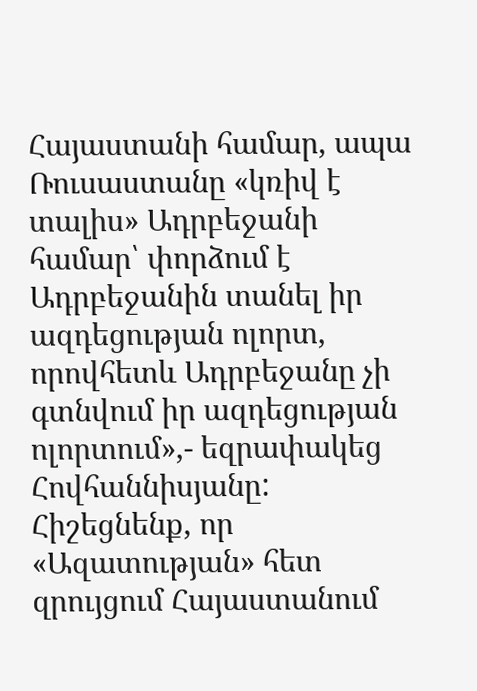Հայաստանի համար, ապա Ռուսաստանը «կռիվ է տալիս» Ադրբեջանի համար՝ փորձում է Ադրբեջանին տանել իր ազդեցության ոլորտ, որովհետև Ադրբեջանը չի գտնվում իր ազդեցության ոլորտում»,- եզրափակեց Հովհաննիսյանը:
Հիշեցնենք, որ «Ազատության» հետ զրույցում Հայաստանում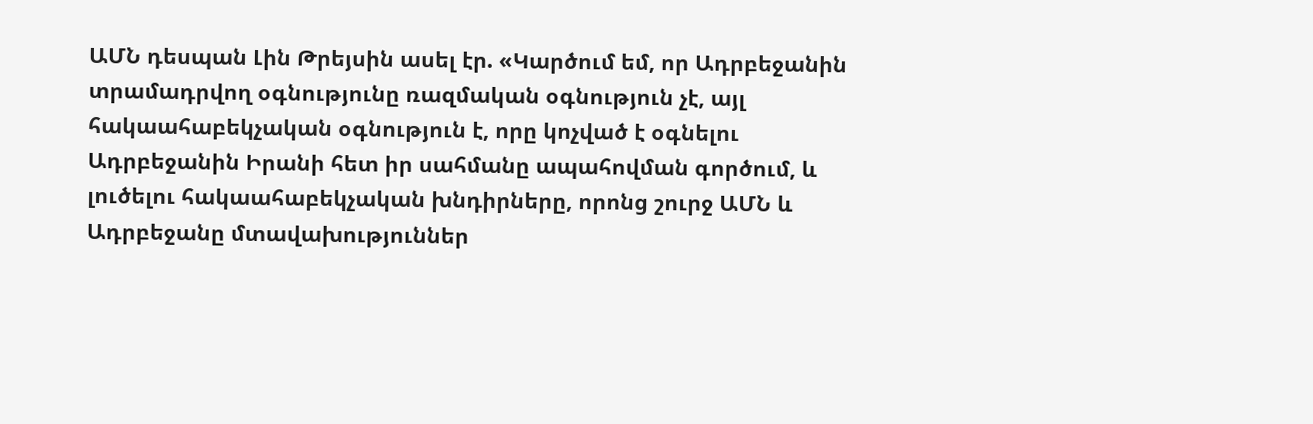ԱՄՆ դեսպան Լին Թրեյսին ասել էր. «Կարծում եմ, որ Ադրբեջանին տրամադրվող օգնությունը ռազմական օգնություն չէ, այլ հակաահաբեկչական օգնություն է, որը կոչված է օգնելու Ադրբեջանին Իրանի հետ իր սահմանը ապահովման գործում, և լուծելու հակաահաբեկչական խնդիրները, որոնց շուրջ ԱՄՆ և Ադրբեջանը մտավախություններ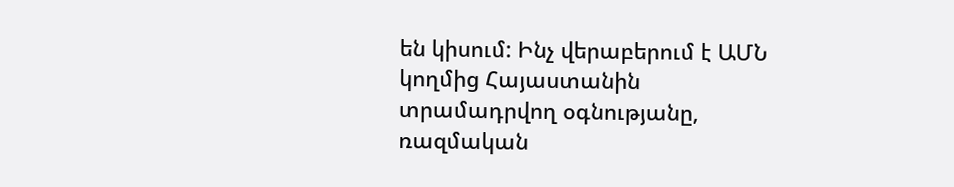են կիսում: Ինչ վերաբերում է ԱՄՆ կողմից Հայաստանին տրամադրվող օգնությանը, ռազմական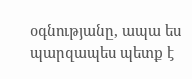օգնությանը, ապա ես պարզապես պետք է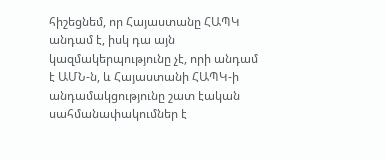հիշեցնեմ, որ Հայաստանը ՀԱՊԿ անդամ է, իսկ դա այն կազմակերպությունը չէ, որի անդամ է ԱՄՆ-ն, և Հայաստանի ՀԱՊԿ-ի անդամակցությունը շատ էական սահմանափակումներ է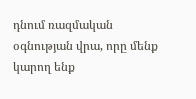դնում ռազմական օգնության վրա, որը մենք կարող ենք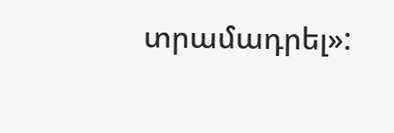տրամադրել»: